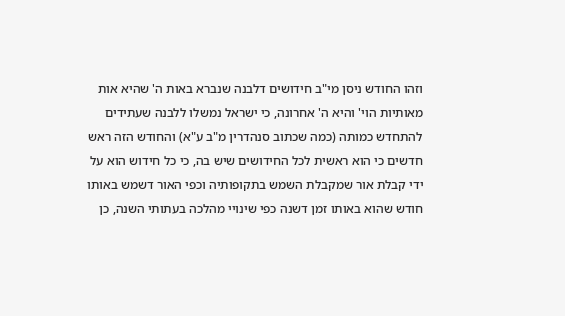וזהו החודש ניסן מי"ב חידושים דלבנה שנברא באות ה' שהיא אות מאותיות הוי' והיא ה' אחרונה, כי ישראל נמשלו ללבנה שעתידים להתחדש כמותה (כמה שכתוב סנהדרין מ"ב ע"א) והחודש הזה ראש חדשים כי הוא ראשית לכל החידושים שיש בה, כי כל חידוש הוא על ידי קבלת אור שמקבלת השמש בתקופותיה וכפי האור דשמש באותו חודש שהוא באותו זמן דשנה כפי שינויי מהלכה בעתותי השנה, כן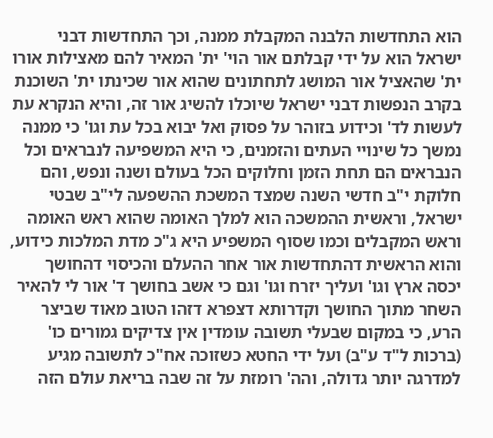הוא התחדשות הלבנה המקבלת ממנה, וכך התחדשות דבני ישראל הוא על ידי קבלתם אור הוי' ית' המאיר להם מאצילות אורו ית' שהאציל אור המושג לתחתונים שהוא אור שכינתו ית' השוכנת בקרב הנפשות דבני ישראל שיוכלו להשיג אור זה, והיא הנקרא עת לעשות לד' וכידוע בזוהר על פסוק ואל יבוא בכל עת וגו' כי ממנה נמשך כל שינויי העתים והזמנים, כי היא המשפיעה לנבראים וכל הנבראים הם תחת הזמן וחלוקים הכל בעולם ושנה ונפש, והם חלוקת י"ב חדשי השנה שמצד המשכת ההשפעה לי"ב שבטי ישראל, וראשית ההמשכה הוא למלך האומה שהוא ראש האומה וראש המקבלים וכמו שסוף המשפיע היא ג"כ מדת המלכות כידוע, והוא הראשית דהתחדשות אור אחר ההעלם והכיסוי דהחושך יכסה ארץ וגו' ועליך יזרח וגו' וגם כי אשב בחושך ד' אור לי להאיר השחר מתוך החושך וקדרותא דצפרא דזהו הטוב מאוד שביצר הרע, כי במקום שבעלי תשובה עומדין אין צדיקים גמורים כו' (ברכות ל"ד ע"ב) ועל ידי החטא כשזוכה אח"כ לתשובה מגיע למדרגה יותר גדולה, והה' רומזת על זה שבה בריאת עולם הזה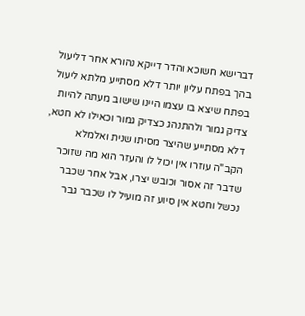דברישא חשוכא והדר דייקא נהורא אחר דליעול בהך בפתח עליון יותר דלא מסתייע מלתא ליעול בפתח שיצא בו עצמו היינו שישוב מעתה להיות צדיק גמור ולהתנהג כצדיק גמור וכאילו לא חטא, דלא מסתייע שהיצר מסיתו שנית ואלמלא הקב"ה עוזרו אין יכול לו והעזר הוא מה שזוכר שדבר זה אסור וכובש יצרו, אבל אחר שכבר נכשל וחטא אין סיוע זה מועיל לו שכבר גבר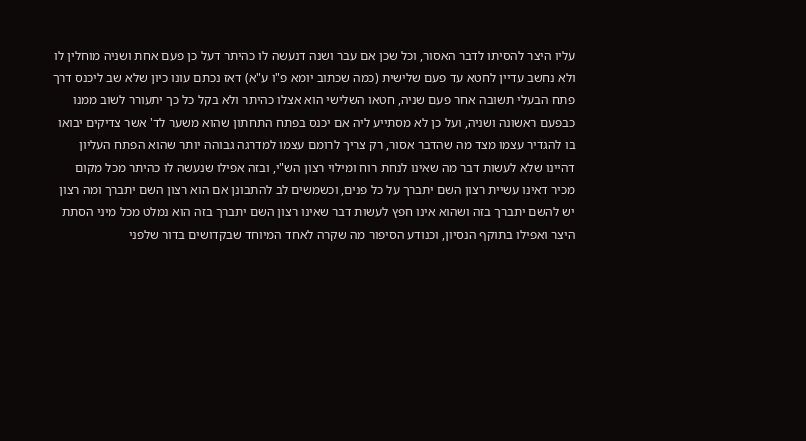עליו היצר להסיתו לדבר האסור, וכל שכן אם עבר ושנה דנעשה לו כהיתר דעל כן פעם אחת ושניה מוחלין לו ולא נחשב עדיין לחטא עד פעם שלישית (כמה שכתוב יומא פ"ו ע"א) דאז נכתם עונו כיון שלא שב ליכנס דרך פתח הבעלי תשובה אחר פעם שניה, חטאו השלישי הוא אצלו כהיתר ולא בקל כל כך יתעורר לשוב ממנו כבפעם ראשונה ושניה, ועל כן לא מסתייע ליה אם יכנס בפתח התחתון שהוא משער לד' אשר צדיקים יבואו בו להגדיר עצמו מצד מה שהדבר אסור, רק צריך לרומם עצמו למדרגה גבוהה יותר שהוא הפתח העליון דהיינו שלא לעשות דבר מה שאינו לנחת רוח ומילוי רצון הש"י, ובזה אפילו שנעשה לו כהיתר מכל מקום מכיר דאינו עשיית רצון השם יתברך על כל פנים, וכשמשים לב להתבונן אם הוא רצון השם יתברך ומה רצון יש להשם יתברך בזה ושהוא אינו חפץ לעשות דבר שאינו רצון השם יתברך בזה הוא נמלט מכל מיני הסתת היצר ואפילו בתוקף הנסיון, וכנודע הסיפור מה שקרה לאחד המיוחד שבקדושים בדור שלפני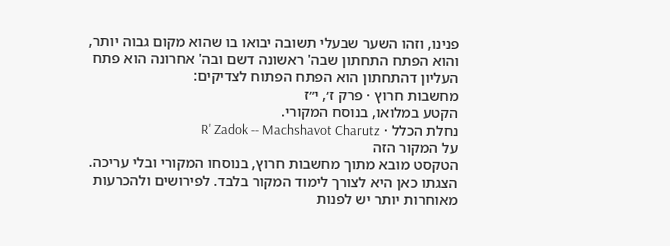פנינו, וזהו השער שבעלי תשובה יבואו בו שהוא מקום גבוה יותר, והוא הפתח התחתון שבה' ראשונה דשם ובה' אחרונה הוא פתח העליון דהתחתון הוא הפתח הפתוח לצדיקים:
מחשבות חרוץ · פרק ז׳, י״ז
הקטע במלואו, בנוסח המקורי.
נחלת הכלל · R' Zadok -- Machshavot Charutz
על המקור הזה
הטקסט מובא מתוך מחשבות חרוץ, בנוסחו המקורי ובלי עריכה. הצגתו כאן היא לצורך לימוד המקור בלבד. לפירושים ולהכרעות מאוחרות יותר יש לפנות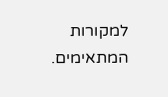למקורות המתאימים.